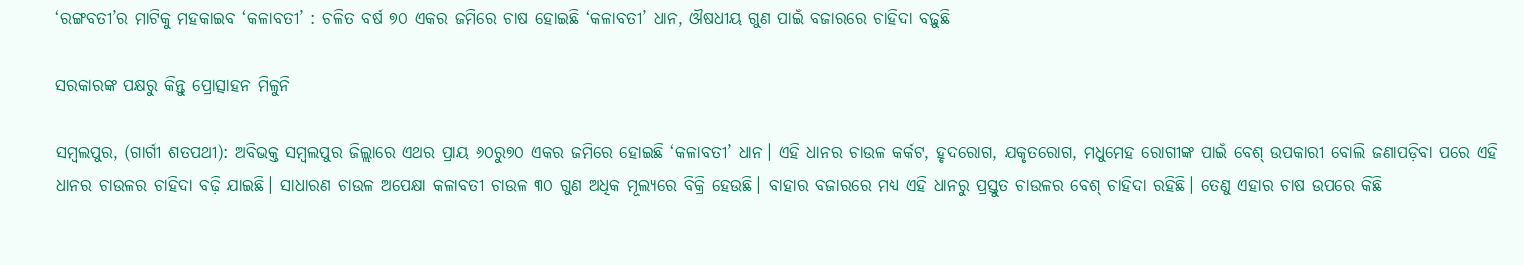‘ରଙ୍ଗବତୀ’ର ମାଟିକୁ ମହକାଇବ ‘କଳାବତୀ’ : ଚଳିତ ବର୍ଷ ୭୦ ଏକର ଜମିରେ ଚାଷ ହୋଇଛି ‘କଳାବତୀ’ ଧାନ, ଔଷଧୀୟ ଗୁଣ ପାଇଁ ବଜାରରେ ଚାହିଦା ବଢ଼ୁଛି

ସରକାରଙ୍କ ପକ୍ଷରୁ କିନ୍ତୁ ପ୍ରୋତ୍ସାହନ ମିଳୁନି

ସମ୍ବଲପୁର, (ଗାର୍ଗୀ ଶତପଥୀ): ଅବିଭକ୍ତ ସମ୍ବଲପୁର ଜିଲ୍ଲାରେ ଏଥର ପ୍ରାୟ ୬୦ରୁ୭୦ ଏକର ଜମିରେ ହୋଇଛି ‘କଳାବତୀ’ ଧାନ। ଏହି ଧାନର ଚାଉଳ କର୍କଟ, ହୃଦରୋଗ, ଯକୃତରୋଗ, ମଧୁମେହ ରୋଗୀଙ୍କ ପାଇଁ ବେଶ୍‌ ଉପକାରୀ ବୋଲି ଜଣାପଡ଼ିବା ପରେ ଏହି ଧାନର ଚାଉଳର ଚାହିଦା ବଢ଼ି ଯାଇଛି। ସାଧାରଣ ଚାଉଳ ଅପେକ୍ଷା କଳାବତୀ ଚାଉଳ ୩୦ ଗୁଣ ଅଧିକ ମୂଲ୍ୟରେ ବିକ୍ରି ହେଉଛି। ବାହାର ବଜାରରେ ମଧ୍ୟ ଏହି ଧାନରୁ ପ୍ରସ୍ତୁତ ଚାଉଳର ବେଶ୍‌ ଚାହିଦା ରହିଛି। ତେଣୁ ଏହାର ଚାଷ ଉପରେ କିଛି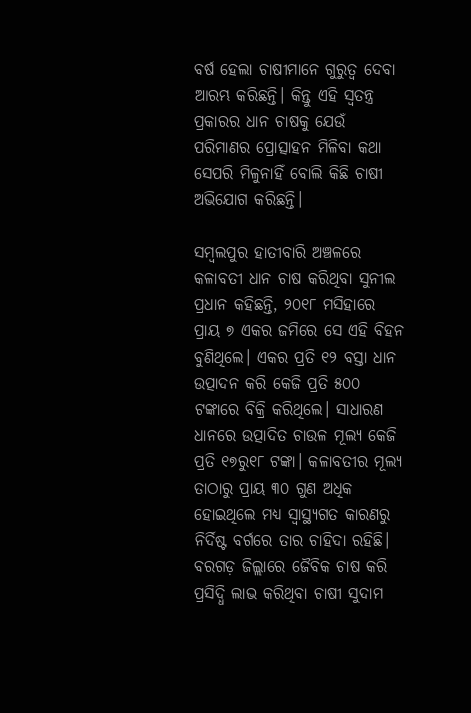ବର୍ଷ ହେଲା ଚାଷୀମାନେ ଗୁରୁତ୍ବ ଦେବା ଆରମ୍ଭ କରିଛନ୍ତି। କିନ୍ତୁ ଏହି ସ୍ବତନ୍ତ୍ର ପ୍ରକାରର ଧାନ ଚାଷକୁ ଯେଉଁ ପରିମାଣର ପ୍ରୋତ୍ସାହନ ମିଳିବା କଥା ସେପରି ମିଳୁନାହିଁ ବୋଲି କିଛି ଚାଷୀ ଅଭିଯୋଗ କରିଛନ୍ତି।

ସମ୍ବଲପୁର ହାତୀବାରି ଅଞ୍ଚଳରେ କଳାବତୀ ଧାନ ଚାଷ କରିଥିବା ସୁନୀଲ ପ୍ରଧାନ କହିଛନ୍ତି, ୨୦୧୮ ମସିହାରେ ପ୍ରାୟ ୭ ଏକର ଜମିରେ ସେ ଏହି ବିହନ ବୁଣିଥିଲେ। ଏକର ପ୍ରତି ୧୨ ବସ୍ତା ଧାନ ଉତ୍ପାଦନ କରି କେଜି ପ୍ରତି ୫୦୦ ଟଙ୍କାରେ ବିକ୍ରି କରିଥିଲେ। ସାଧାରଣ ଧାନରେ ଉତ୍ପାଦିତ ଚାଉଳ ମୂଲ୍ୟ କେଜି ପ୍ରତି ୧୭ରୁ୧୮ ଟଙ୍କା। କଳାବତୀର ମୂଲ୍ୟ ତାଠାରୁ ପ୍ରାୟ ୩୦ ଗୁଣ ଅଧିକ ହୋଇଥିଲେ ମଧ୍ୟ ସ୍ବାସ୍ଥ୍ୟଗତ କାରଣରୁ ନିର୍ଦିଷ୍ଟ ବର୍ଗରେ ତାର ଚାହିଦା ରହିଛି। ବରଗଡ଼ ଜିଲ୍ଲାରେ ଜୈବିକ ଚାଷ କରି ପ୍ରସିଦ୍ଧି ଲାଭ କରିଥିବା ଚାଷୀ ସୁଦାମ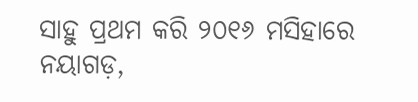ସାହୁ ପ୍ରଥମ କରି ୨୦୧୬ ମସିହାରେ ନୟାଗଡ଼,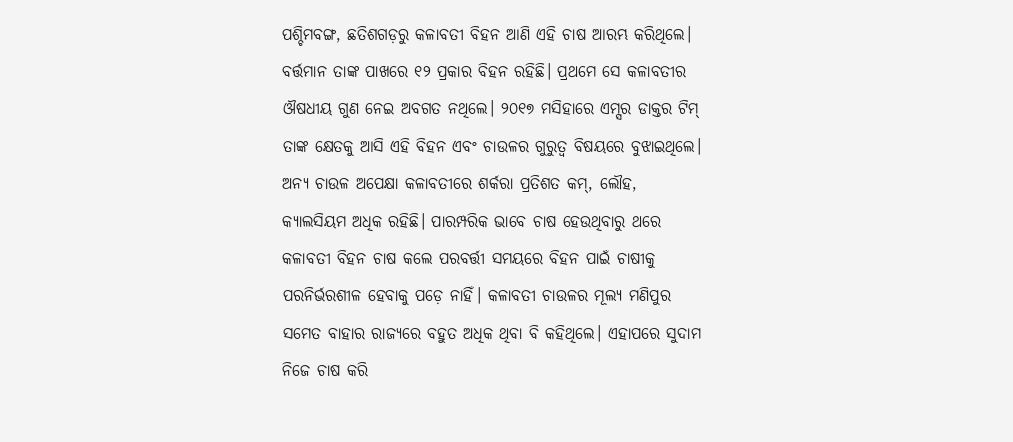ପଶ୍ଚିମବଙ୍ଗ, ଛତିଶଗଡ଼ରୁ କଳାବତୀ ବିହନ ଆଣି ଏହି ଚାଷ ଆରମ୍ଭ କରିଥିଲେ। ବର୍ତ୍ତମାନ ତାଙ୍କ ପାଖରେ ୧୨ ପ୍ରକାର ବିହନ ରହିଛି। ପ୍ରଥମେ ସେ କଳାବତୀର ଔଷଧୀୟ ଗୁଣ ନେଇ ଅବଗତ ନଥିଲେ। ୨୦୧୭ ମସିହାରେ ଏମ୍ସର ଡାକ୍ତର ଟିମ୍‌ ତାଙ୍କ କ୍ଷେତକୁ ଆସି ଏହି ବିହନ ଏବଂ ଚାଉଳର ଗୁରୁତ୍ବ ବିଷୟରେ ବୁଝାଇଥିଲେ। ଅନ୍ୟ ଚାଉଳ ଅପେକ୍ଷା କଳାବତୀରେ ଶର୍କରା ପ୍ରତିଶତ କମ୍‌, ଲୌହ, କ୍ୟାଲସିୟମ ଅଧିକ ରହିଛି। ପାରମ୍ପରିକ ଭାବେ ଚାଷ ହେଉଥିବାରୁ ଥରେ କଳାବତୀ ବିହନ ଚାଷ କଲେ ପରବର୍ତ୍ତୀ ସମୟରେ ବିହନ ପାଇଁ ଚାଷୀକୁ ପରନିର୍ଭରଶୀଳ ହେବାକୁ ପଡ଼େ ନାହିଁ। କଳାବତୀ ଚାଉଳର ମୂଲ୍ୟ ମଣିପୁର ସମେତ ବାହାର ରାଜ୍ୟରେ ବହୁତ ଅଧିକ ଥିବା ବି କହିଥିଲେ। ଏହାପରେ ସୁଦାମ ନିଜେ ଚାଷ କରି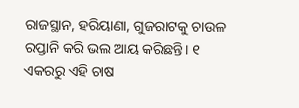ରାଜସ୍ଥାନ, ହରିୟାଣା, ଗୁଜରାଟକୁ ଚାଉଳ ରପ୍ତାନି କରି ଭଲ ଆୟ କରିଛନ୍ତି। ୧ ଏକରରୁ ଏହି ଚାଷ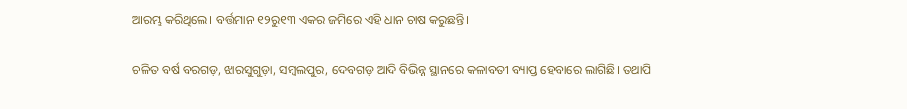ଆରମ୍ଭ କରିଥିଲେ। ବର୍ତ୍ତମାନ ୧୨ରୁ୧୩ ଏକର ଜମିରେ ଏହି ଧାନ ଚାଷ କରୁଛନ୍ତି।

ଚଳିତ ବର୍ଷ ବରଗଡ଼, ଝାରସୁଗୁଡ଼ା, ସମ୍ବଲପୁର, ଦେବଗଡ଼ ଆଦି ବିଭିନ୍ନ ସ୍ଥାନରେ କଳାବତୀ ବ୍ୟାପ୍ତ ହେବାରେ ଲାଗିଛି। ତଥାପି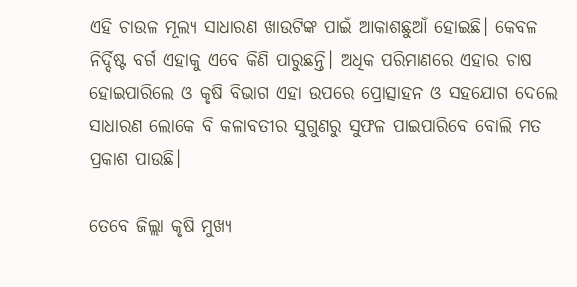ଏହି ଚାଉଳ ମୂଲ୍ୟ ସାଧାରଣ ଖାଉଟିଙ୍କ ପାଇଁ ଆକାଶଛୁଆଁ ହୋଇଛି। କେବଳ ନିର୍ଦ୍ଦି‌ଷ୍ଟ ବର୍ଗ ଏହାକୁ ଏବେ କିଣି ପାରୁଛନ୍ତି। ଅଧିକ ପରିମାଣରେ ଏହାର ଚାଷ ହୋଇପାରିଲେ ଓ କୃଷି ବିଭାଗ ଏହା ଉପରେ ପ୍ରୋତ୍ସାହନ ଓ ସହଯୋଗ ଦେଲେ ସାଧାରଣ ଲୋକେ ବି କଳାବତୀର ସୁଗୁଣରୁ ସୁଫଳ ପାଇପାରିବେ ବୋଲି ମତ ପ୍ରକାଶ ପାଉଛି।

ତେବେ ଜିଲ୍ଲା କୃଷି ମୁଖ୍ୟ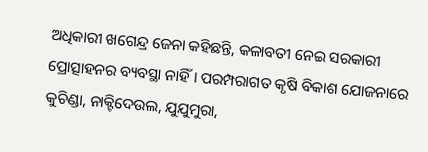ଅଧିକାରୀ ଖଗେନ୍ଦ୍ର ଜେନା କହିଛନ୍ତି, କଳାବତୀ ନେଇ ସରକାରୀ ପ୍ରୋତ୍ସାହନର ବ୍ୟବସ୍ଥା ନାହିଁ। ପରମ୍ପରାଗତ କୃଷି ବିକାଶ ଯୋଜନାରେ କୁଚିଣ୍ଡା, ନାକ୍ଟିଦେଉଲ, ଯୁଯୁମୁରା,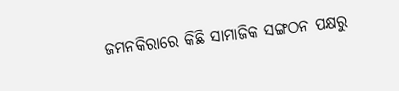ଜମନକିରାରେ କିଛି ସାମାଜିକ ସଙ୍ଗଠନ ପକ୍ଷରୁ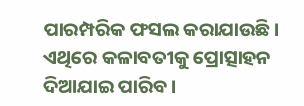ପାରମ୍ପରିକ ଫସଲ କରାଯାଉଛି। ଏଥିରେ କଳାବତୀକୁ ପ୍ରୋତ୍ସାହନ ଦିଆଯାଇ ପାରିବ।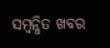ସମ୍ବନ୍ଧିତ ଖବର